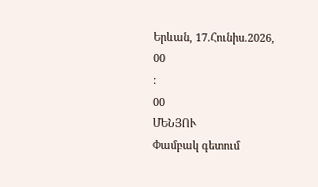Երևան, 17.Հունիս.2026,
00
:
00
ՄԵՆՅՈՒ
Փամբակ գետում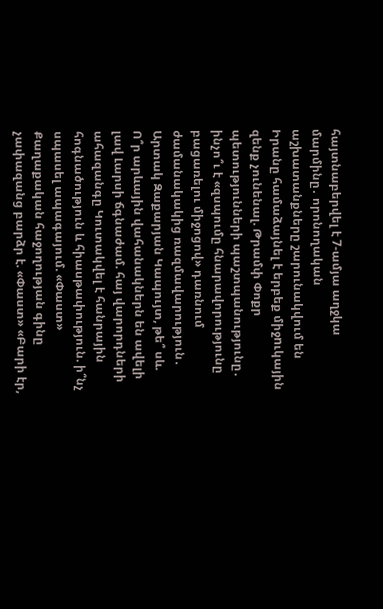հայտնաբերվել է 7-ամյա աղջկա մարմինը․ որոնողական աշխատանքները շարունակվում են Իրանը համաձայնել է երբեք միջnւկային զենք չունենալ. Թրամփ Փոքր պետությունների պաշտպանությունը․ ինչո՞ւ է «զսպումը հնարավորությունը բացառելու միջոցով» դառնում ժամանակակից ռազմավարություն․ Արտակ Զաքարյան Կապույտ, թե՞ սև. Ո՞ր արևային վահանակներն են ավելի լավ Լարսի ճգնաժամ. հայ վարորդների ահազանգը Կուտակվել է հանրային հոգնածություն և հիասթափություն. ի՞նչ սպասել ապագայում. «Փաստ» Քաղաքական հաջողության գինը չափազանց բարձր է. «Փաստ» «Բարի էր,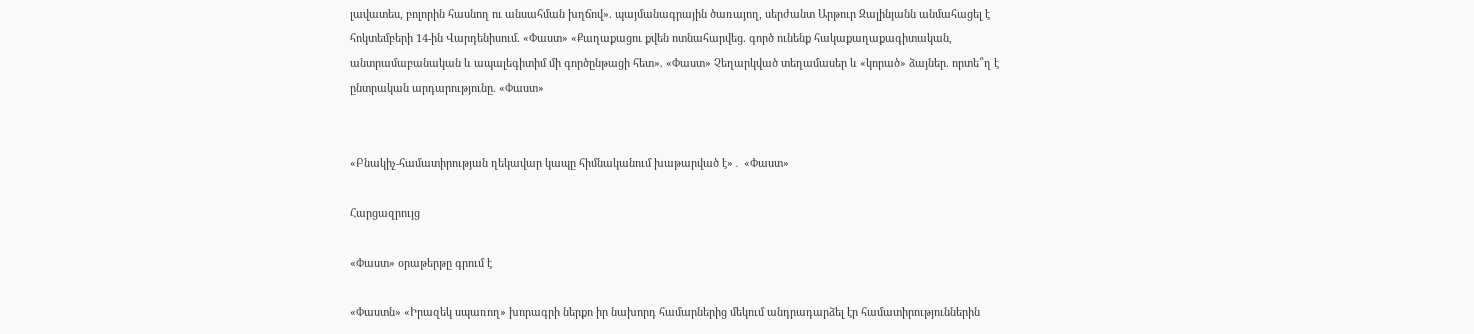լավատես, բոլորին հասնող ու անսահման խղճով». պայմանագրային ծառայող, սերժանտ Արթուր Զալինյանն անմահացել է հոկտեմբերի 14-ին Վարդենիսում. «Փաստ» «Քաղաքացու քվեն ոտնահարվեց. գործ ունենք հակաքաղաքագիտական, անտրամաբանական և ապալեգիտիմ մի գործընթացի հետ». «Փաստ» Չեղարկված տեղամասեր և «կորած» ձայներ. որտե՞ղ է ընտրական արդարությունը. «Փաստ»


«Բնակիչ-համատիրության ղեկավար կապը հիմնականում խաթարված է»․ «Փաստ»

Հարցազրույց

«Փաստ» օրաթերթը գրում է

«Փաստն» «Իրազեկ սպառող» խորագրի ներքո իր նախորդ համարներից մեկում անդրադարձել էր համատիրություններին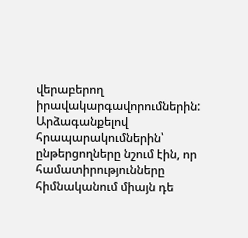վերաբերող իրավակարգավորումներին: Արձագանքելով հրապարակումներին՝ ընթերցողները նշում էին, որ համատիրությունները հիմնականում միայն դե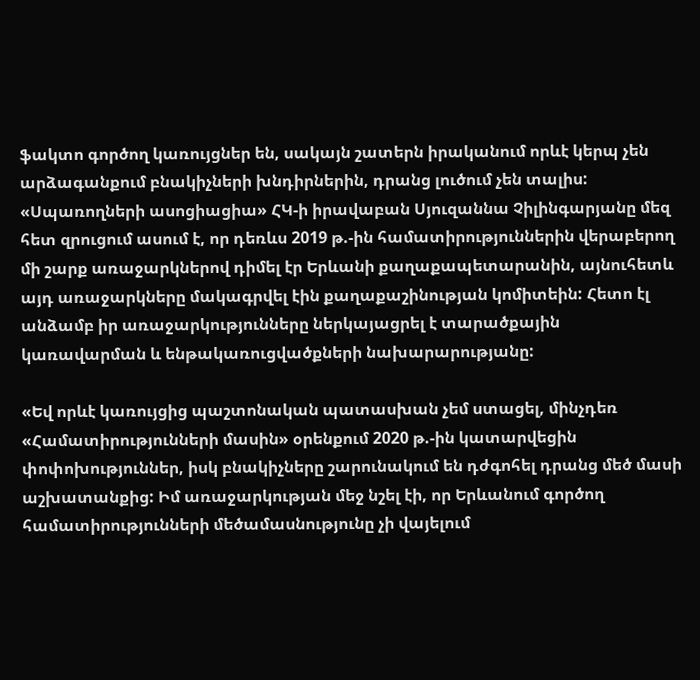ֆակտո գործող կառույցներ են, սակայն շատերն իրականում որևէ կերպ չեն արձագանքում բնակիչների խնդիրներին, դրանց լուծում չեն տալիս: «Սպառողների ասոցիացիա» ՀԿ-ի իրավաբան Սյուզաննա Չիլինգարյանը մեզ հետ զրուցում ասում է, որ դեռևս 2019 թ.-ին համատիրություններին վերաբերող մի շարք առաջարկներով դիմել էր Երևանի քաղաքապետարանին, այնուհետև այդ առաջարկները մակագրվել էին քաղաքաշինության կոմիտեին: Հետո էլ անձամբ իր առաջարկությունները ներկայացրել է տարածքային կառավարման և ենթակառուցվածքների նախարարությանը:

«Եվ որևէ կառույցից պաշտոնական պատասխան չեմ ստացել, մինչդեռ «Համատիրությունների մասին» օրենքում 2020 թ.-ին կատարվեցին փոփոխություններ, իսկ բնակիչները շարունակում են դժգոհել դրանց մեծ մասի աշխատանքից: Իմ առաջարկության մեջ նշել էի, որ Երևանում գործող համատիրությունների մեծամասնությունը չի վայելում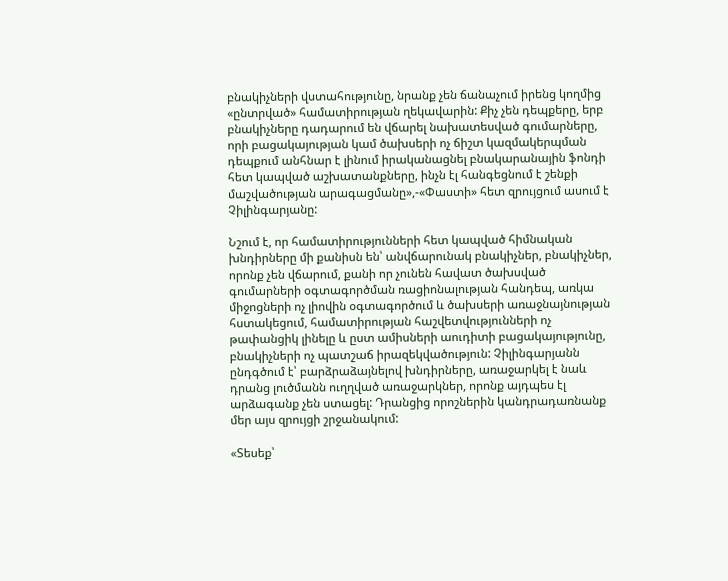բնակիչների վստահությունը, նրանք չեն ճանաչում իրենց կողմից «ընտրված» համատիրության ղեկավարին: Քիչ չեն դեպքերը, երբ բնակիչները դադարում են վճարել նախատեսված գումարները, որի բացակայության կամ ծախսերի ոչ ճիշտ կազմակերպման դեպքում անհնար է լինում իրականացնել բնակարանային ֆոնդի հետ կապված աշխատանքները, ինչն էլ հանգեցնում է շենքի մաշվածության արագացմանը»,-«Փաստի» հետ զրույցում ասում է Չիլինգարյանը:

Նշում է, որ համատիրությունների հետ կապված հիմնական խնդիրները մի քանիսն են՝ անվճարունակ բնակիչներ, բնակիչներ, որոնք չեն վճարում, քանի որ չունեն հավատ ծախսված գումարների օգտագործման ռացիոնալության հանդեպ, առկա միջոցների ոչ լիովին օգտագործում և ծախսերի առաջնայնության հստակեցում, համատիրության հաշվետվությունների ոչ թափանցիկ լինելը և ըստ ամիսների աուդիտի բացակայությունը, բնակիչների ոչ պատշաճ իրազեկվածություն: Չիլինգարյանն ընդգծում է՝ բարձրաձայնելով խնդիրները, առաջարկել է նաև դրանց լուծմանն ուղղված առաջարկներ, որոնք այդպես էլ արձագանք չեն ստացել: Դրանցից որոշներին կանդրադառնանք մեր այս զրույցի շրջանակում:

«Տեսեք՝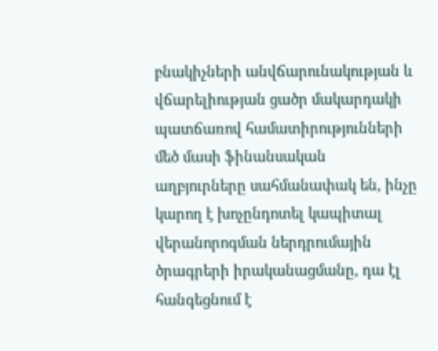բնակիչների անվճարունակության և վճարելիության ցածր մակարդակի պատճառով համատիրությունների մեծ մասի ֆինանսական աղբյուրները սահմանափակ են, ինչը կարող է խոչընդոտել կապիտալ վերանորոգման ներդրումային ծրագրերի իրականացմանը, դա էլ հանգեցնում է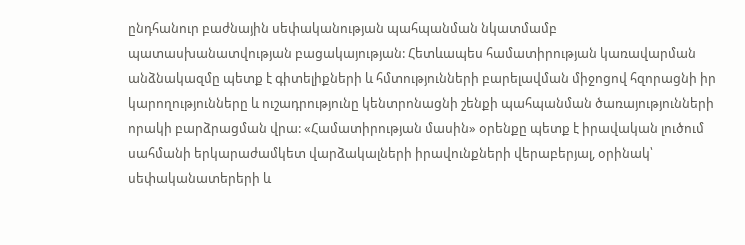ընդհանուր բաժնային սեփականության պահպանման նկատմամբ պատասխանատվության բացակայության: Հետևապես համատիրության կառավարման անձնակազմը պետք է գիտելիքների և հմտությունների բարելավման միջոցով հզորացնի իր կարողությունները և ուշադրությունը կենտրոնացնի շենքի պահպանման ծառայությունների որակի բարձրացման վրա: «Համատիրության մասին» օրենքը պետք է իրավական լուծում սահմանի երկարաժամկետ վարձակալների իրավունքների վերաբերյալ, օրինակ՝ սեփականատերերի և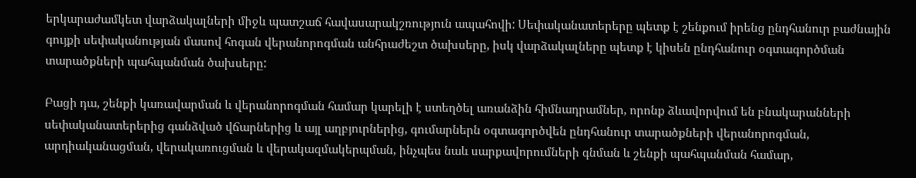երկարաժամկետ վարձակալների միջև պատշաճ հավասարակշռություն ապահովի: Սեփականատերերը պետք է շենքում իրենց ընդհանուր բաժնային գույքի սեփականության մասով հոգան վերանորոգման անհրաժեշտ ծախսերը, իսկ վարձակալները պետք է կիսեն ընդհանուր օգտագործման տարածքների պահպանման ծախսերը:

Բացի դա, շենքի կառավարման և վերանորոգման համար կարելի է ստեղծել առանձին հիմնադրամներ, որոնք ձևավորվում են բնակարանների սեփականատերերից գանձված վճարներից և այլ աղբյուրներից, գումարներն օգտագործվեն ընդհանուր տարածքների վերանորոգման, արդիականացման, վերակառուցման և վերակազմակերպման, ինչպես նաև սարքավորումների գնման և շենքի պահպանման համար,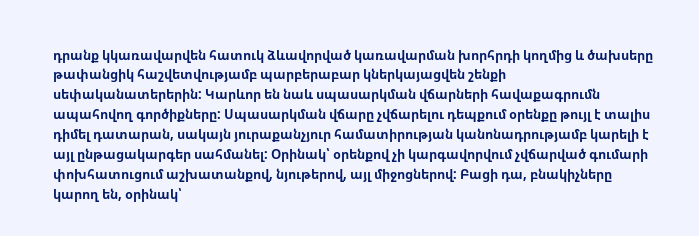դրանք կկառավարվեն հատուկ ձևավորված կառավարման խորհրդի կողմից և ծախսերը թափանցիկ հաշվետվությամբ պարբերաբար կներկայացվեն շենքի սեփականատերերին: Կարևոր են նաև սպասարկման վճարների հավաքագրումն ապահովող գործիքները: Սպասարկման վճարը չվճարելու դեպքում օրենքը թույլ է տալիս դիմել դատարան, սակայն յուրաքանչյուր համատիրության կանոնադրությամբ կարելի է այլ ընթացակարգեր սահմանել: Օրինակ՝ օրենքով չի կարգավորվում չվճարված գումարի փոխհատուցում աշխատանքով, նյութերով, այլ միջոցներով: Բացի դա, բնակիչները կարող են, օրինակ՝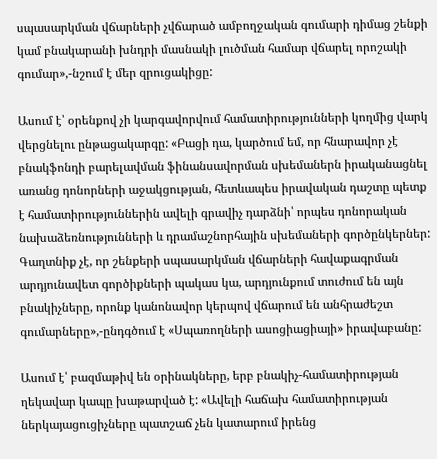սպասարկման վճարների չվճարած ամբողջական գումարի դիմաց շենքի կամ բնակարանի խնդրի մասնակի լուծման համար վճարել որոշակի գումար»,-նշում է մեր զրուցակիցը:

Ասում է՝ օրենքով չի կարգավորվում համատիրությունների կողմից վարկ վերցնելու ընթացակարգը: «Բացի դա, կարծում եմ, որ հնարավոր չէ բնակֆոնդի բարելավման ֆինանսավորման սխեմաներն իրականացնել առանց դոնորների աջակցության, հետևապես իրավական դաշտը պետք է համատիրություններին ավելի գրավիչ դարձնի՝ որպես դոնորական նախաձեռնությունների և դրամաշնորհային սխեմաների գործընկերներ: Գաղտնիք չէ, որ շենքերի սպասարկման վճարների հավաքագրման արդյունավետ գործիքների պակաս կա, արդյունքում տուժում են այն բնակիչները, որոնք կանոնավոր կերպով վճարում են անհրաժեշտ գումարները»,-ընդգծում է «Սպառողների ասոցիացիայի» իրավաբանը:

Ասում է՝ բազմաթիվ են օրինակները, երբ բնակիչ-համատիրության ղեկավար կապը խաթարված է: «Ավելի հաճախ համատիրության ներկայացուցիչները պատշաճ չեն կատարում իրենց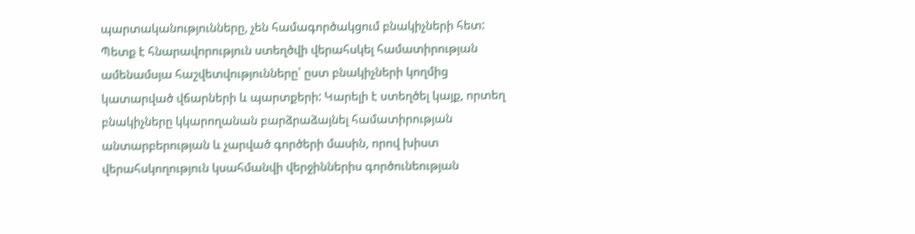պարտականությունները, չեն համագործակցում բնակիչների հետ: Պետք է հնարավորություն ստեղծվի վերահսկել համատիրության ամենամսյա հաշվետվությունները՝ ըստ բնակիչների կողմից կատարված վճարների և պարտքերի: Կարելի է ստեղծել կայք, որտեղ բնակիչները կկարողանան բարձրաձայնել համատիրության անտարբերության և չարված գործերի մասին, որով խիստ վերահսկողություն կսահմանվի վերջիններիս գործունեության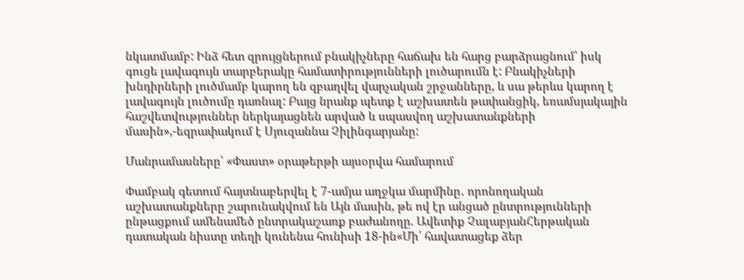նկատմամբ: Ինձ հետ զրույցներում բնակիչները հաճախ են հարց բարձրացնում՝ իսկ գուցե լավագույն տարբերակը համատիրությունների լուծարումն է: Բնակիչների խնդիրների լուծմամբ կարող են զբաղվել վարչական շրջանները, և սա թերևս կարող է լավագույն լուծումը դառնալ: Բայց նրանք պետք է աշխատեն թափանցիկ, եռամսյակային հաշվետվություններ ներկայացնեն արված և սպասվող աշխատանքների մասին»,-եզրափակում է Սյուզաննա Չիլինգարյանը:

Մանրամասները՝ «Փաստ» օրաթերթի այսօրվա համարում

Փամբակ գետում հայտնաբերվել է 7-ամյա աղջկա մարմինը․ որոնողական աշխատանքները շարունակվում են Այն մասին, թե ով էր անցած ընտրությունների ընթացքում ամենամեծ ընտրակաշառք բաժանողը. Ավետիք ՉալաբյանՀերթական դատական նիստը տեղի կունենա հունիսի 18-ին«Մի՛ հավատացեք ձեր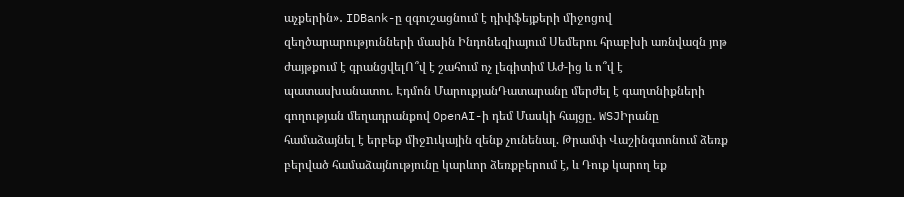աչքերին»․ IDBank-ը զգուշացնում է դիփֆեյքերի միջոցով զեղծարարությունների մասին Ինդոնեզիայում Սեմերու հրաբխի առնվազն յոթ ժայթքում է գրանցվելՈ՞վ է շահում ոչ լեգիտիմ Աժ-ից և ո՞վ է պատասխանատու. Էդմոն ՄարուքյանԴատարանը մերժել է գաղտնիքների գողության մեղադրանքով OpenAI-ի դեմ Մասկի հայցը․ WSJԻրանը համաձայնել է երբեք միջnւկային զենք չունենալ. Թրամփ Վաշինգտոնում ձեռք բերված համաձայնությունը կարևոր ձեռքբերում է, և Դուք կարող եք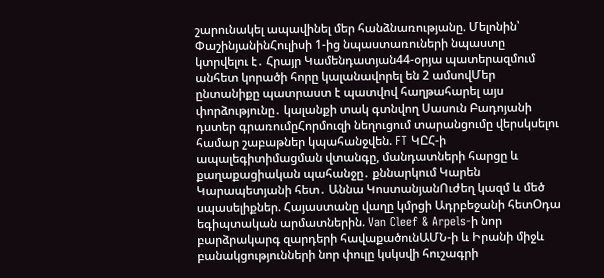շարունակել ապավինել մեր հանձնառությանը. Մելոնին՝ ՓաշինյանինՀուլիսի 1-ից նպաստառուների նպաստը կտրվելու է․ Հրայր Կամենդատյան44-օրյա պատերազմում անհետ կորածի հորը կալանավորել են 2 ամսովՄեր ընտանիքը պատրաստ է պատվով հաղթահարել այս փորձությունը․ կալանքի տակ գտնվող Սասուն Բադոյանի դստեր գրառումըՀորմուզի նեղուցում տարանցումը վերսկսելու համար շաբաթներ կպահանջվեն. FT ԿԸՀ-ի ապալեգիտիմացման վտանգը, մանդատների հարցը և քաղաքացիական պահանջը․ քննարկում Կարեն Կարապետյանի հետ․ Աննա ԿոստանյանՈւժեղ կազմ և մեծ սպասելիքներ. Հայաստանը վաղը կմրցի Ադրբեջանի հետՕդա եգիպտական արմատներին. Van Cleef & Arpels-ի նոր բարձրակարգ զարդերի հավաքածունԱՄՆ-ի և Իրանի միջև բանակցությունների նոր փուլը կսկսվի հուշագրի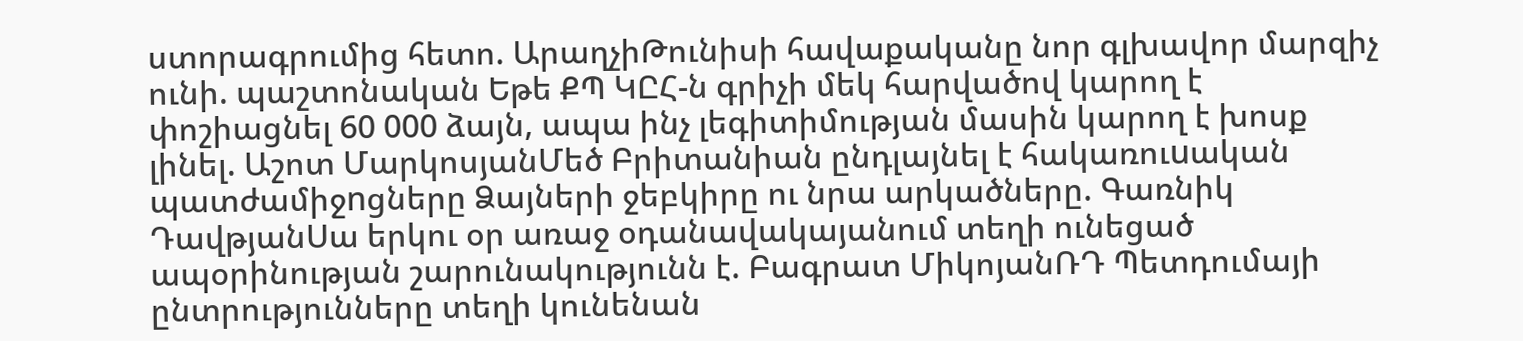ստորագրումից հետո. ԱրաղչիԹունիսի հավաքականը նոր գլխավոր մարզիչ ունի. պաշտոնական Եթե ՔՊ ԿԸՀ-ն գրիչի մեկ հարվածով կարող է փոշիացնել 60 000 ձայն, ապա ինչ լեգիտիմության մասին կարող է խոսք լինել. Աշոտ ՄարկոսյանՄեծ Բրիտանիան ընդլայնել է հակառուuական պատժամիջnցները Ձայների ջեբկիրը ու նրա արկածները. Գառնիկ ԴավթյանՍա երկու օր առաջ օդանավակայանում տեղի ունեցած ապօրինության շարունակությունն է. Բագրատ ՄիկոյանՌԴ Պետդումայի ընտրությունները տեղի կունենան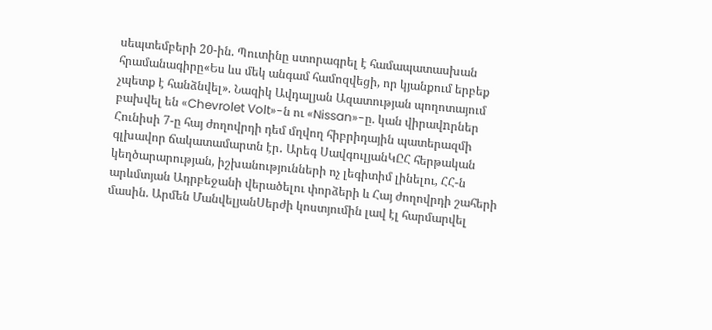սեպտեմբերի 20-ին. Պուտինը ստորագրել է համապատասխան հրամանագիրը«Ես ևս մեկ անգամ համոզվեցի, որ կյանքում երբեք չպետք է հանձնվել». Նազիկ Ավդալյան Ազատության պողոտայում բախվել են «Chevrolet Volt»-ն ու «Nissan»-ը. կան վիրավnրներ Հունիսի 7-ը հայ ժողովրդի դեմ մղվող հիբրիդային պատերազմի գլխավոր ճակատամարտն էր․ Արեգ ՍավգուլյանԿԸՀ հերթական կեղծարարության, իշխանությունների ոչ լեգիտիմ լինելու, ՀՀ-ն արևմտյան Ադրբեջանի վերածելու փորձերի և Հայ ժողովրդի շահերի մասին. Արմեն ՄանվելյանՍերժի կոստյումին լավ էլ հարմարվել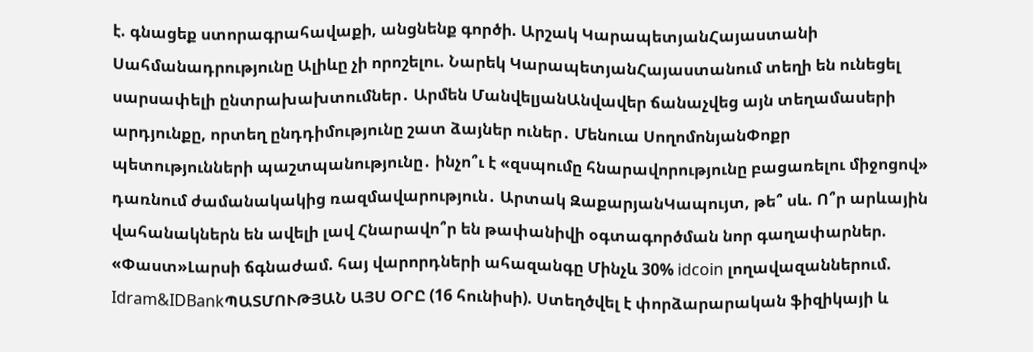է. գնացեք ստորագրահավաքի, անցնենք գործի. Արշակ ԿարապետյանՀայաստանի Սահմանադրությունը Ալիևը չի որոշելու. Նարեկ ԿարապետյանՀայաստանում տեղի են ունեցել սարսափելի ընտրախախտումներ․ Արմեն ՄանվելյանԱնվավեր ճանաչվեց այն տեղամասերի արդյունքը, որտեղ ընդդիմությունը շատ ձայներ ուներ․ Մենուա ՍողոմոնյանՓոքր պետությունների պաշտպանությունը․ ինչո՞ւ է «զսպումը հնարավորությունը բացառելու միջոցով» դառնում ժամանակակից ռազմավարություն․ Արտակ ԶաքարյանԿապույտ, թե՞ սև. Ո՞ր արևային վահանակներն են ավելի լավ Հնարավո՞ր են թափանիվի օգտագործման նոր գաղափարներ. «Փաստ»Լարսի ճգնաժամ. հայ վարորդների ահազանգը Մինչև 30% idcoin լողավազաններում. Idram&IDBankՊԱՏՄՈՒԹՅԱՆ ԱՅՍ ՕՐԸ (16 հունիսի). Ստեղծվել է փորձարարական ֆիզիկայի և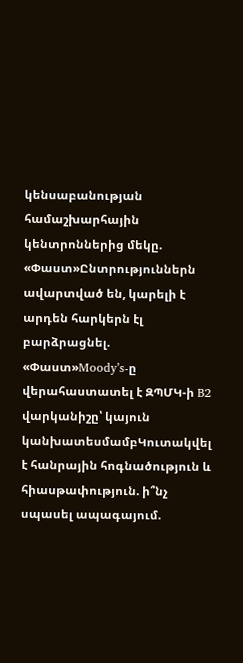կենսաբանության համաշխարհային կենտրոններից մեկը. «Փաստ»Ընտրություններն ավարտված են, կարելի է արդեն հարկերն էլ բարձրացնել. «Փաստ»Moody’s-ը վերահաստատել է ԶՊՄԿ-ի B2 վարկանիշը՝ կայուն կանխատեսմամբԿուտակվել է հանրային հոգնածություն և հիասթափություն. ի՞նչ սպասել ապագայում.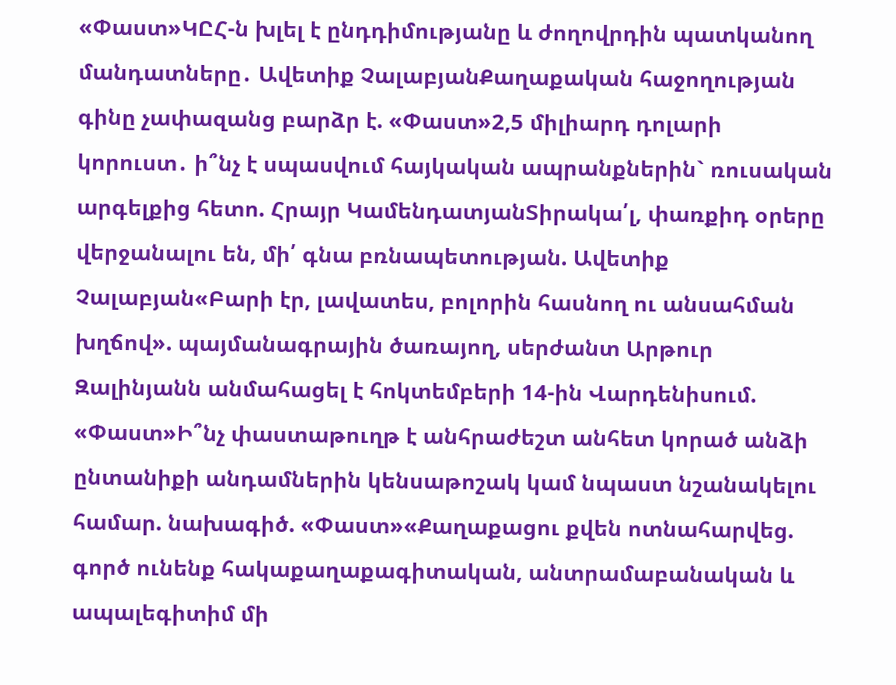«Փաստ»ԿԸՀ-ն խլել է ընդդիմությանը և ժողովրդին պատկանող մանդատները․ Ավետիք ՉալաբյանՔաղաքական հաջողության գինը չափազանց բարձր է. «Փաստ»2,5 միլիարդ դոլարի կորուստ․ ի՞նչ է սպասվում հայկական ապրանքներին` ռուսական արգելքից հետո. Հրայր ԿամենդատյանՏիրակա՛լ, փառքիդ օրերը վերջանալու են, մի՛ գնա բռնապետության. Ավետիք Չալաբյան«Բարի էր, լավատես, բոլորին հասնող ու անսահման խղճով». պայմանագրային ծառայող, սերժանտ Արթուր Զալինյանն անմահացել է հոկտեմբերի 14-ին Վարդենիսում. «Փաստ»Ի՞նչ փաստաթուղթ է անհրաժեշտ անհետ կորած անձի ընտանիքի անդամներին կենսաթոշակ կամ նպաստ նշանակելու համար. նախագիծ. «Փաստ»«Քաղաքացու քվեն ոտնահարվեց. գործ ունենք հակաքաղաքագիտական, անտրամաբանական և ապալեգիտիմ մի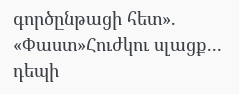գործընթացի հետ». «Փաստ»Հուժկու սլացք... դեպի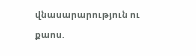վնասարարություն ու քաոս.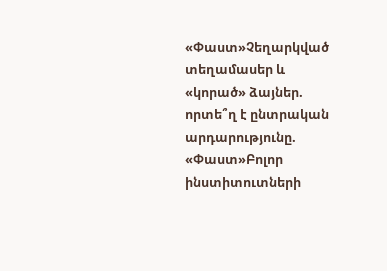«Փաստ»Չեղարկված տեղամասեր և «կորած» ձայներ. որտե՞ղ է ընտրական արդարությունը. «Փաստ»Բոլոր ինստիտուտների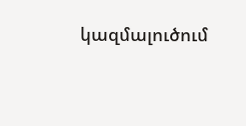կազմալուծում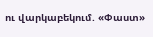ու վարկաբեկում. «Փաստ»